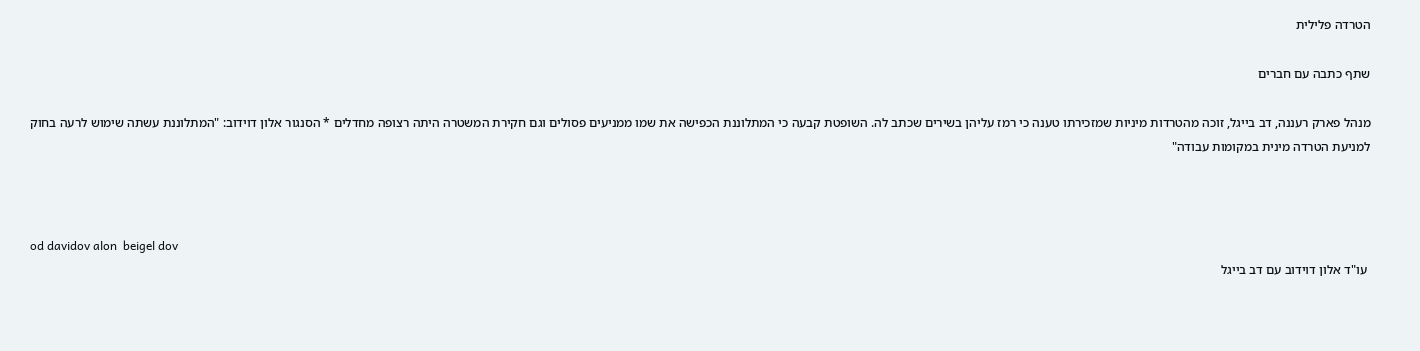הטרדה פלילית

שתף כתבה עם חברים

מנהל פארק רעננה, דב בייגל, זוכה מהטרדות מיניות שמזכירתו טענה כי רמז עליהן בשירים שכתב לה. השופטת קבעה כי המתלוננת הכפישה את שמו ממניעים פסולים וגם חקירת המשטרה היתה רצופה מחדלים * הסנגור אלון דוידוב: "המתלוננת עשתה שימוש לרעה בחוק למניעת הטרדה מינית במקומות עבודה"



od davidov alon  beigel dov
 עו"ד אלון דוידוב עם דב בייגל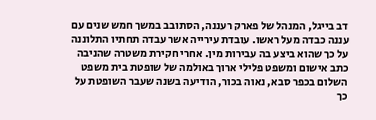דב בייגל, המנהל של פארק רעננה, הסתובב במשך חמש שנים עם עננה כבדה מעל ראשו. עובדת עירייה אשר עבדה תחתיו התלוננה על כך שהוא ביצע בה עבירות מין. אחרי חקירת משטרה שהניבה כתב אישום ומשפט פלילי ארוך באולמה של שופטת בית משפט השלום בכפר סבא, נאוה בכור, הודיעה בשנה שעבר השופטת על כך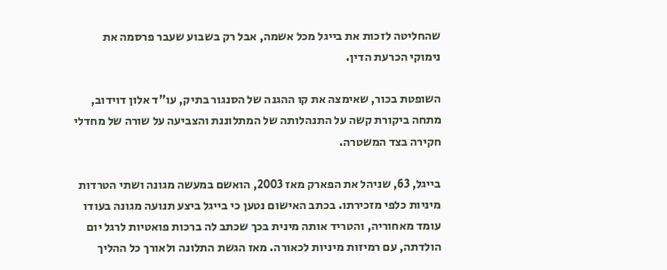שהחליטה לזכות את בייגל מכל אשמה, אבל רק בשבוע שעבר פרסמה את נימוקי הכרעת הדין.

השופטת בכור, שאימצה את קו ההגנה של הסנגור בתיק, עו"ד אלון דוידוב, מתחה ביקורת קשה על התנהלותה של המתלוננת והצביעה על שורה של מחדלי חקירה בצד המשטרה.

בייגל, 63, שניהל את הפארק מאז 2003, הואשם במעשה מגונה ושתי הטרדות מיניות כלפי מזכירתו. בכתב האישום נטען כי בייגל ביצע תנועה מגונה בעודו עומד מאחוריה, והטריד אותה מינית בכך שכתב לה ברכות פואטיות לרגל יום הולדתה, עם רמיזות מיניות לכאורה. מאז הגשת התלונה ולאורך כל ההליך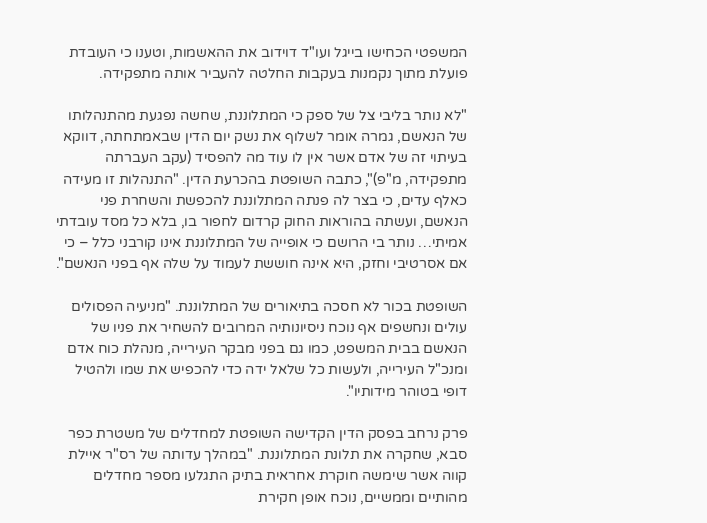המשפטי הכחישו בייגל ועו"ד דוידוב את ההאשמות, וטענו כי העובדת פועלת מתוך נקמנות בעקבות החלטה להעביר אותה מתפקידה.

"לא נותר בליבי צל של ספק כי המתלוננת, שחשה נפגעת מהתנהלותו של הנאשם, גמרה אומר לשלוף את נשק יום הדין שבאמתחתה, דווקא בעיתוי זה של אדם אשר אין לו עוד מה להפסיד (עקב העברתה מתפקידה, מ"פ)", כתבה השופטת בהכרעת הדין. "התנהלות זו מעידה כאלף עדים, כי בצר לה פנתה המתלוננת להכפשת והשחרת פני הנאשם, ועשתה בהוראות החוק קרדום לחפור בו, בלא כל מסד עובדתי אמיתי… נותר בי הרושם כי אופייה של המתלוננת אינו קורבני כלל – כי אם אסרטיבי וחזק, היא אינה חוששת לעמוד על שלה אף בפני הנאשם".

השופטת בכור לא חסכה בתיאורים של המתלוננת. "מניעיה הפסולים עולים ונחשפים אף נוכח ניסיונותיה המרובים להשחיר את פניו של הנאשם בבית המשפט, כמו גם בפני מבקר העירייה, מנהלת כוח אדם ומנכ"ל העירייה, ולעשות כל שלאל ידה כדי להכפיש את שמו ולהטיל דופי בטוהר מידותיו".

פרק נרחב בפסק הדין הקדישה השופטת למחדלים של משטרת כפר סבא, שחקרה את תלונת המתלוננת. "במהלך עדותה של רס"ר איילת קווה אשר שימשה חוקרת אחראית בתיק התגלעו מספר מחדלים מהותיים וממשיים, נוכח אופן חקירת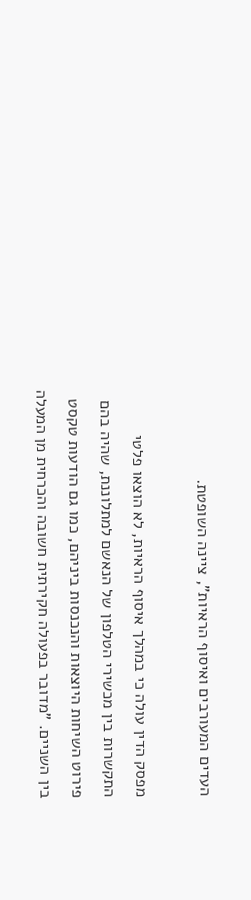העדים המעורבים ואיסוף הראיות", ציינה השופטת.

מפסק הדין עולה כי במהלך איסוף הראיות, לא הוצאו פלטי התקשרות בין מכשירי הטלפון של הנאשם למתלוננת, שהיה בהם פירוט השיחות היוצאות והנכנסות ביניהם, כמו גם הודעות טקסט בין השניים. "מדובר בפעולה חקירתית חשובה והכרחית מן המעלה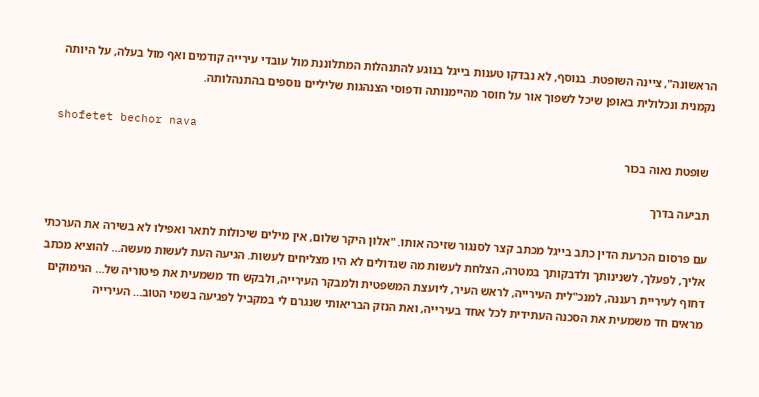הראשונה", ציינה השופטת. בנוסף, לא נבדקו טענות בייגל בנוגע להתנהלות המתלוננת מול עובדי עירייה קודמים ואף מול בעלה, על היותה נקמנית ונכלולית באופן שיכל לשפוך אור על חוסר מהיימנותה ודפוסי הצנהגות שליליים נוספים בהתנהלותה.

 shofetet bechor nava
 שופטת נאוה בכור

תביעה בדרך

עם פרסום הכרעת הדין כתב בייגל מכתב קצר לסנגור שזיכה אותו. "אלון היקר שלום, אין מילים שיכולות לתאר ואפילו לא בשירה את הערכתי אליך, לפעלך, לשנינותך ולדבקותך במטרה, הצלחת לעשות מה שגדולים לא היו מצליחים לעשות. הגיעה העת לעשות מעשה… להוציא מכתב דחוף לעיריית רעננה, למנכ"לית העירייה, לראש העיר, ליועצת המשפטית ולמבקר העירייה, ולבקש חד משמעית את פיטוריה של… הנימוקים מראים חד משמעית את הסכנה העתידית לכל אחד בעירייה, ואת הנזק הבריאותי שנגרם לי במקביל לפגיעה בשמי הטוב… העירייה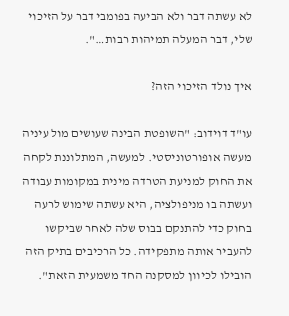לא עשתה דבר ולא הביעה בפומבי דבר על הזיכוי שלי, דבר המעלה תמיהות רבות…".

איך נולד הזיכוי הזה?

עו"ד דוידוב: "השופטת הבינה שעושים מול עיניה מעשה אופורטוניסטי. למעשה, המתלוננת לקחה את החוק למניעת הטרדה מינית במקומות עבודה ועשתה בו מניפולציה, היא עשתה שימוש לרעה בחוק כדי להתנקם בבוס שלה לאחר שביקשו להעביר אותה מתפקידה. כל הרכיבים בתיק הזה הובילו לכיוון למסקנה החד משמעית הזאת".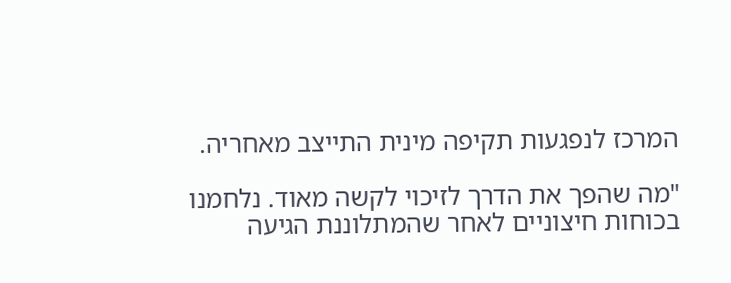המרכז לנפגעות תקיפה מינית התייצב מאחריה.

"מה שהפך את הדרך לזיכוי לקשה מאוד. נלחמנו בכוחות חיצוניים לאחר שהמתלוננת הגיעה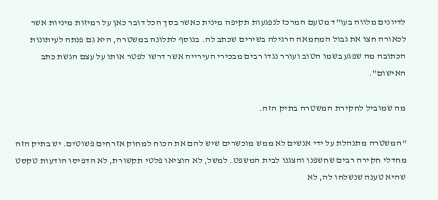לדיונים מלווה בעו"ד מטעם המרכז לנפגעות תקיפה מינית כאשר בסך הכל דובר כאן על רמיזות מיניות אשר לכאורה חצו את גבול המחמאה הרגילה בשירים שכתב לה. בנוסף לתלונה במשטרה, היא גם פנתה לעיתונות הכתובה מה שפגע בשמו הטוב ועורר נגדו רבים מבכירי העירייה אשר דרשו לפטר אותו על עצם הגשת כתב האישום".

מה שמוביל לחקירת המשטרה בתיק הזה.

"המשטרה מתנהלת על ידי אנשים לא ממש מוכשרים שיש להם את הכוח למחוק אזרחים פשוטים. יש בתיק הזה מחדלי חקירה רבים שחשפנו והצגנו לבית המשפט. למשל, לא הוציאו פלטי תקשורת, לא הדפיסו הודעות טקסט שהיא טענה שנשלחו לה, לא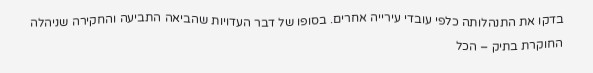בדקו את התנהלותה כלפי עובדי עירייה אחרים. בסופו של דבר העדויות שהביאה התביעה והחקירה שניהלה החוקרת בתיק – הכל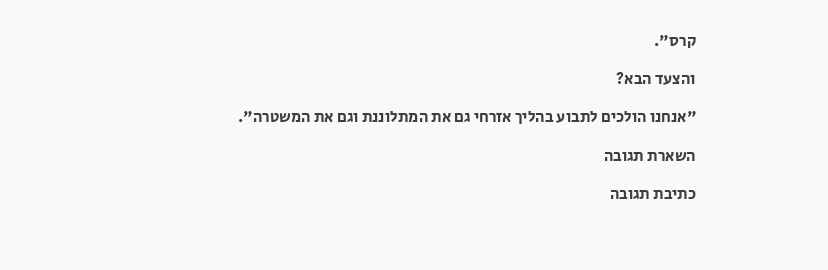קרס".

והצעד הבא?

"אנחנו הולכים לתבוע בהליך אזרחי גם את המתלוננת וגם את המשטרה".

השארת תגובה

כתיבת תגובה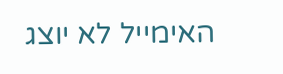האימייל לא יוצג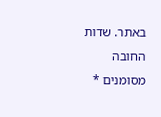באתר. שדות החובה מסומנים *